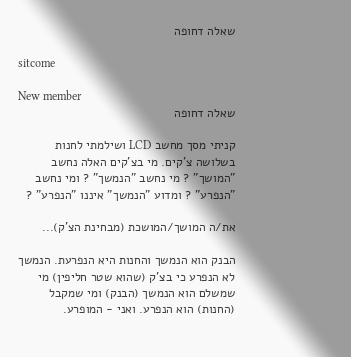שאלה דחופה

sitcome

New member
שאלה דחופה

קניתי מסך מחשב LCD ושילמתי לחנות בשלושה צ'קים. מי בצ'קים האלה נחשב "המושך" ? מי נחשב "הנמשך" ? ומי נחשב "הנפרע" ? ומדוע "הנמשך" איננו "הנפרע" ?

את/ה המושך/המושכת (מבחינת הצ'ק)...

הבנק הוא הנמשך והחנות היא הנפרעת. הנמשך לא הנפרע כי בצ'ק (שהוא שטר חליפין) מי שמשלם הוא הנמשך (הבנק) ומי שמקבל (החנות) הוא הנפרע. ואני - המופרע.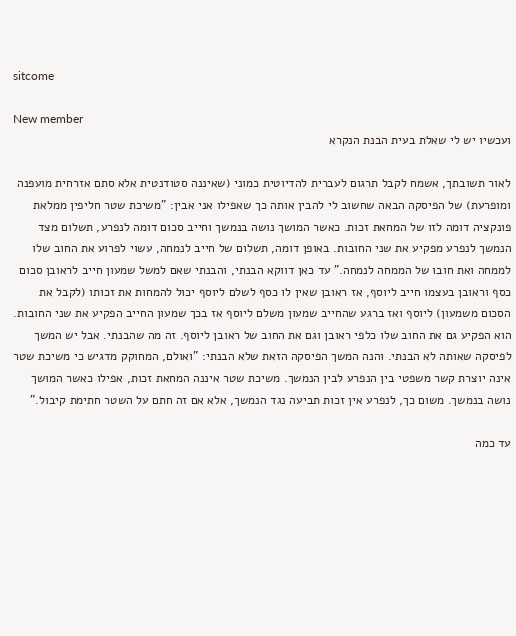sitcome

New member
ועכשיו יש לי שאלת בעית הבנת הנקרא

לאור תשובתך, אשמח לקבל תרגום לעברית להדיוטית כמוני (שאיננה סטודנטית אלא סתם אזרחית מועפנה ומופרעת) של הפיסקה הבאה שחשוב לי להבין אותה כך שאפילו אני אבין: "משיכת שטר חליפין ממלאת פונקציה דומה לזו של המחאת זכות. כאשר המושך נושה בנמשך וחייב סכום דומה לנפרע, תשלום מצד הנמשך לנפרע מפקיע את שני החובות. באופן דומה, תשלום של חייב לנמחה, עשוי לפרוע את החוב שלו לממחה ואת חובו של הממחה לנמחה." עד כאן דווקא הבנתי, והבנתי שאם למשל שמעון חייב לראובן סכום כסף וראובן בעצמו חייב ליוסף, אז ראובן שאין לו כסף לשלם ליוסף יכול להמחות את זכותו (לקבל את הסכום משמעון) ליוסף ואז ברגע שהחייב שמעון משלם ליוסף אז בכך שמעון החייב הפקיע את שני החובות. הוא הפקיע גם את החוב שלו כלפי ראובן וגם את החוב של ראובן ליוסף. זה מה שהבנתי. אבל יש המשך לפיסקה שאותה לא הבנתי. והנה המשך הפיסקה הזאת שלא הבנתי: "ואולם, המחוקק מדגיש כי משיכת שטר אינה יוצרת קשר משפטי בין הנפרע לבין הנמשך. משיכת שטר איננה המחאת זכות, אפילו כאשר המושך נושה בנמשך. משום כך, לנפרע אין זכות תביעה נגד הנמשך, אלא אם זה חתם על השטר חתימת קיבול."

עד כמה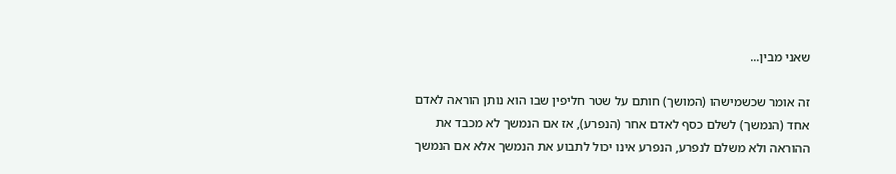שאני מבין...

זה אומר שכשמישהו (המושך) חותם על שטר חליפין שבו הוא נותן הוראה לאדם אחד (הנמשך) לשלם כסף לאדם אחר (הנפרע), אז אם הנמשך לא מכבד את ההוראה ולא משלם לנפרע, הנפרע אינו יכול לתבוע את הנמשך אלא אם הנמשך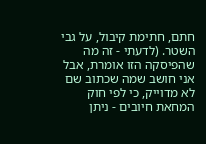חתם, חתימת קיבול, על גבי השטר. (לדעתי - זה מה שהפיסקה הזו אומרת, אבל אני חושב שמה שכתוב שם לא מדוייק, כי לפי חוק המחאת חיובים - ניתן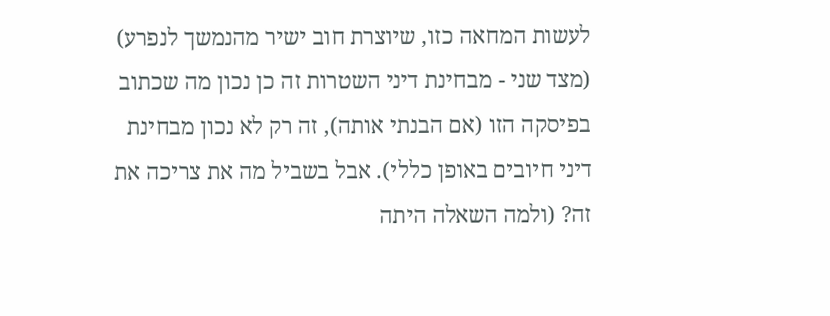לעשות המחאה כזו, שיוצרת חוב ישיר מהנמשך לנפרע) (מצד שני - מבחינת דיני השטרות זה כן נכון מה שכתוב בפיסקה הזו (אם הבנתי אותה), זה רק לא נכון מבחינת דיני חיובים באופן כללי). אבל בשביל מה את צריכה את זה? (ולמה השאלה היתה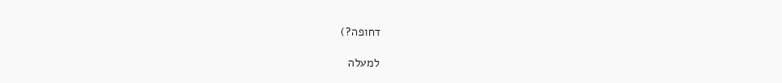דחופה?)

למעלה